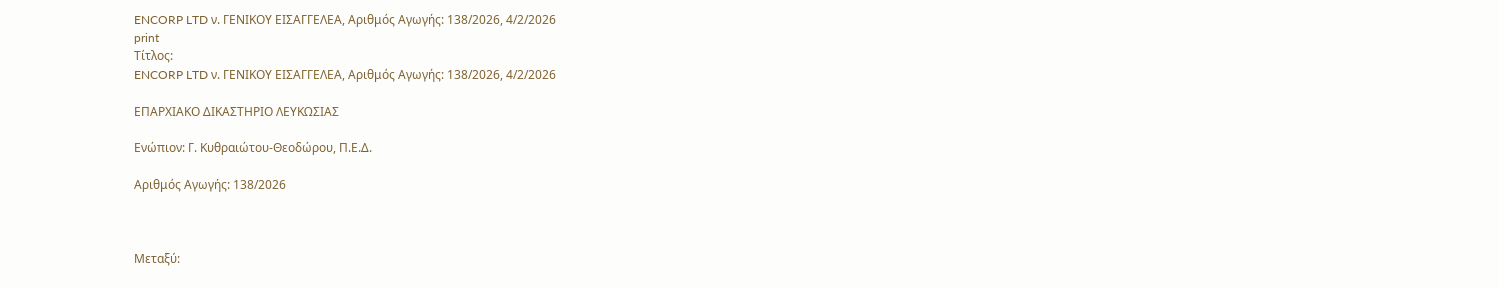ENCORP LTD ν. ΓΕΝΙΚΟΥ ΕΙΣΑΓΓΕΛΕΑ, Αριθμός Αγωγής: 138/2026, 4/2/2026
print
Τίτλος:
ENCORP LTD ν. ΓΕΝΙΚΟΥ ΕΙΣΑΓΓΕΛΕΑ, Αριθμός Αγωγής: 138/2026, 4/2/2026

ΕΠΑΡΧΙΑΚΟ ΔΙΚΑΣΤΗΡΙΟ ΛΕΥΚΩΣΙΑΣ

Ενώπιον: Γ. Κυθραιώτου-Θεοδώρου, Π.Ε.Δ.

Αριθμός Αγωγής: 138/2026



Μεταξύ: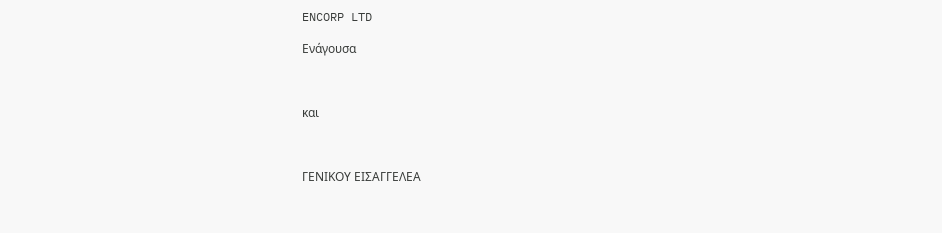ENCORP LTD

Ενάγουσα



και



ΓΕΝΙΚΟΥ ΕΙΣΑΓΓΕΛΕΑ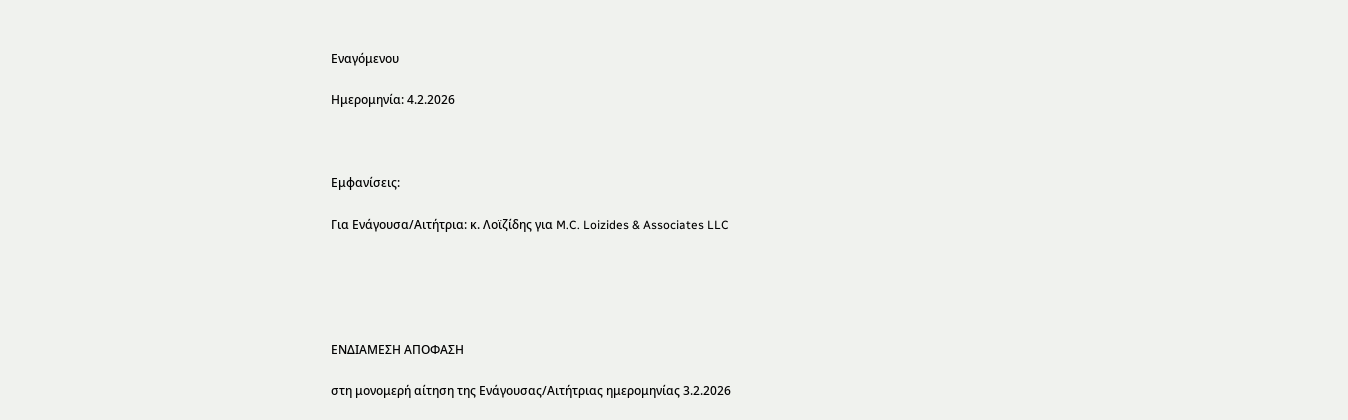Εναγόμενου

Ημερομηνία: 4.2.2026



Εμφανίσεις:

Για Ενάγουσα/Αιτήτρια: κ. Λοϊζίδης για M.C. Loizides & Associates LLC





ΕΝΔΙΑΜΕΣΗ ΑΠΟΦΑΣΗ

στη μονομερή αίτηση της Ενάγουσας/Αιτήτριας ημερομηνίας 3.2.2026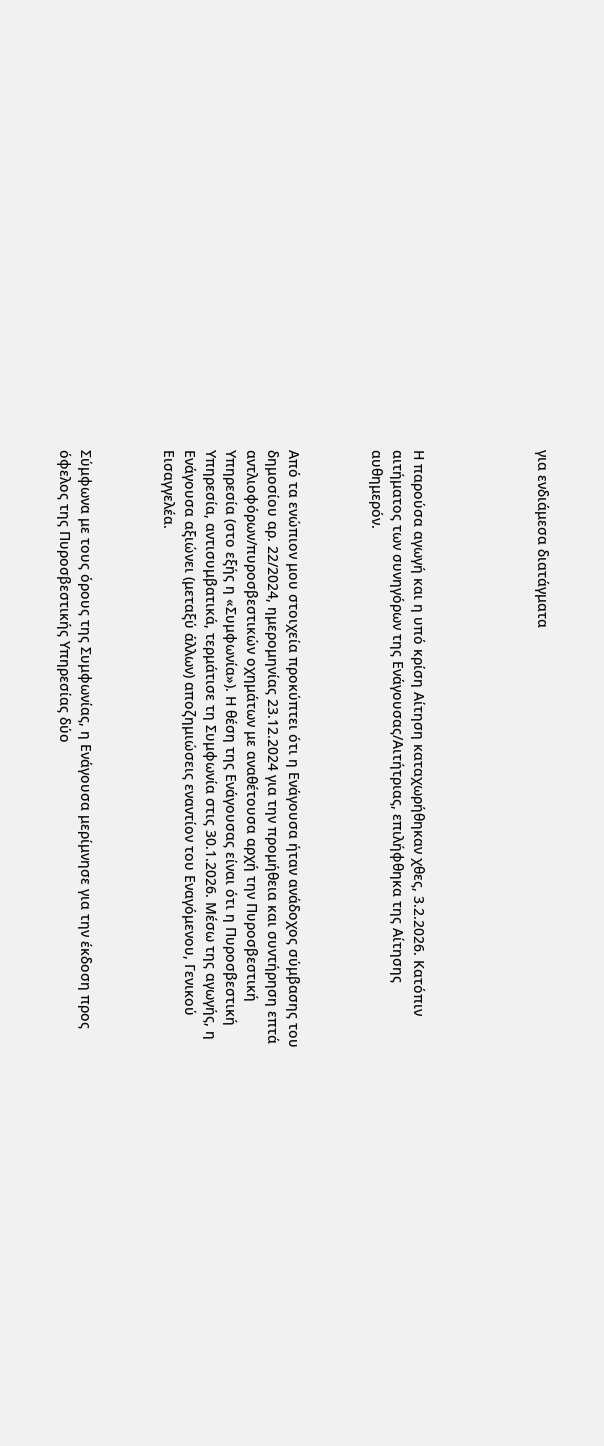για ενδιάμεσα διατάγματα





Η παρούσα αγωγή και η υπό κρίση Αίτηση καταχωρήθηκαν χθες, 3.2.2026. Κατόπιν αιτήματος των συνηγόρων της Ενάγουσας/Αιτήτριας, επιλήφθηκα της Αίτησης αυθημερόν.



Από τα ενώπιον μου στοιχεία προκύπτει ότι η Ενάγουσα ήταν ανάδοχος σύμβασης του δημοσίου αρ. 22/2024, ημερομηνίας 23.12.2024 για την προμήθεια και συντήρηση επτά αντλιοφόρων/πυροσβεστικών οχημάτων με αναθέτουσα αρχή την Πυροσβεστική Υπηρεσία (στο εξής η «Συμφωνία»). Η θέση της Ενάγουσας είναι ότι η Πυροσβεστική Υπηρεσία, αντισυμβατικά, τερμάτισε τη Συμφωνία στις 30.1.2026. Μέσω της αγωγής, η Ενάγουσα αξιώνει (μεταξύ άλλων) αποζημιώσεις εναντίον του Εναγόμενου, Γενικού Εισαγγελέα.



Σύμφωνα με τους όρους της Συμφωνίας, η Ενάγουσα μερίμνησε για την έκδοση προς όφελος της Πυροσβεστικής Υπηρεσίας δύο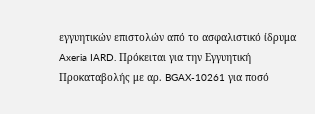εγγυητικών επιστολών από το ασφαλιστικό ίδρυμα Axeria IARD. Πρόκειται για την Εγγυητική Προκαταβολής με αρ. BGAX-10261 για ποσό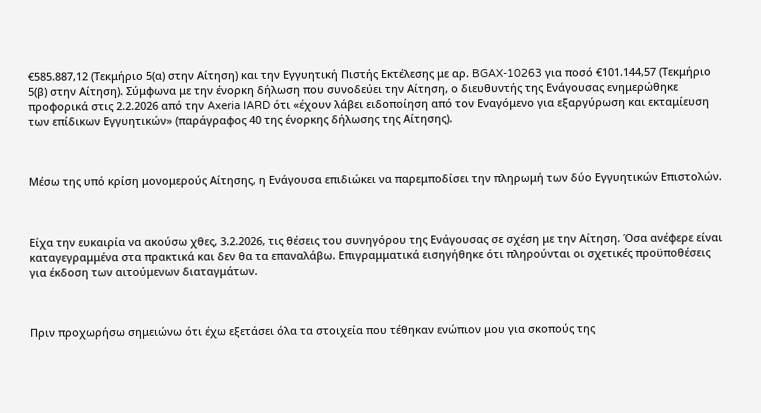€585.887,12 (Τεκμήριο 5(α) στην Αίτηση) και την Εγγυητική Πιστής Εκτέλεσης με αρ. BGAX-10263 για ποσό €101.144,57 (Τεκμήριο 5(β) στην Αίτηση). Σύμφωνα με την ένορκη δήλωση που συνοδεύει την Αίτηση, ο διευθυντής της Ενάγουσας ενημερώθηκε προφορικά στις 2.2.2026 από την Axeria IARD ότι «έχουν λάβει ειδοποίηση από τον Εναγόμενο για εξαργύρωση και εκταμίευση των επίδικων Εγγυητικών» (παράγραφος 40 της ένορκης δήλωσης της Αίτησης).



Mέσω της υπό κρίση μονομερούς Αίτησης, η Ενάγουσα επιδιώκει να παρεμποδίσει την πληρωμή των δύο Εγγυητικών Επιστολών.



Είχα την ευκαιρία να ακούσω χθες, 3.2.2026, τις θέσεις του συνηγόρου της Ενάγουσας σε σχέση με την Αίτηση. Όσα ανέφερε είναι καταγεγραμμένα στα πρακτικά και δεν θα τα επαναλάβω. Επιγραμματικά εισηγήθηκε ότι πληρούνται οι σχετικές προϋποθέσεις για έκδοση των αιτούμενων διαταγμάτων.



Πριν προχωρήσω σημειώνω ότι έχω εξετάσει όλα τα στοιχεία που τέθηκαν ενώπιον μου για σκοπούς της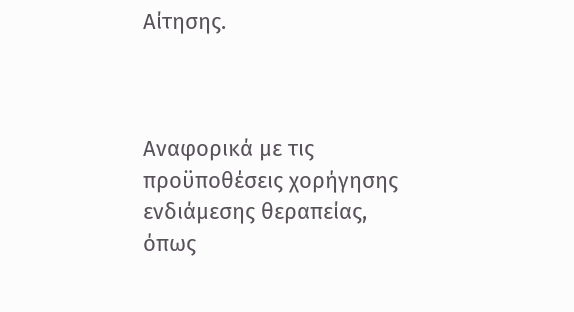Αίτησης.



Αναφορικά με τις προϋποθέσεις χορήγησης ενδιάμεσης θεραπείας, όπως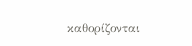καθορίζονται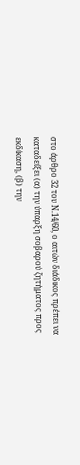στο άρθρο 32 του Ν.14/60, ο αιτών διάδικος πρέπει να καταδείξει (α) την ύπαρξη σοβαρού ζητήματος προς εκδίκαση, (β) την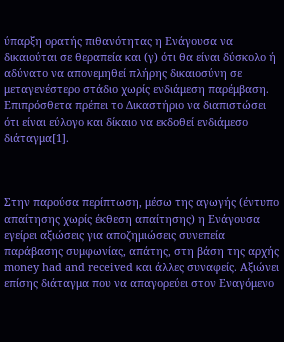ύπαρξη ορατής πιθανότητας η Ενάγουσα να δικαιούται σε θεραπεία και (γ) ότι θα είναι δύσκολο ή αδύνατο να απονεμηθεί πλήρης δικαιοσύνη σε μεταγενέστερο στάδιο χωρίς ενδιάμεση παρέμβαση. Επιπρόσθετα πρέπει το Δικαστήριο να διαπιστώσει ότι είναι εύλογο και δίκαιο να εκδοθεί ενδιάμεσο διάταγμα[1].



Στην παρούσα περίπτωση, μέσω της αγωγής (έντυπο απαίτησης χωρίς έκθεση απαίτησης) η Ενάγουσα εγείρει αξιώσεις για αποζημιώσεις συνεπεία παράβασης συμφωνίας, απάτης, στη βάση της αρχής money had and received και άλλες συναφείς. Αξιώνει επίσης διάταγμα που να απαγορεύει στον Εναγόμενο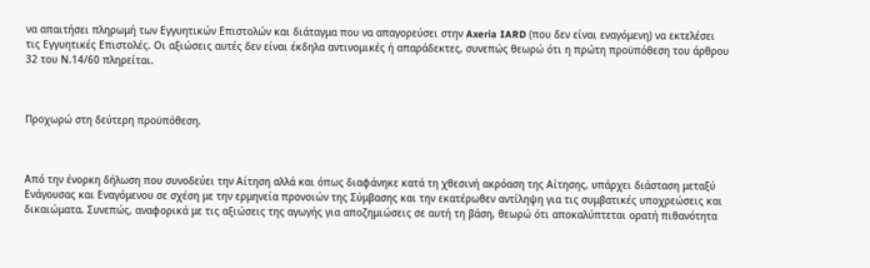να απαιτήσει πληρωμή των Εγγυητικών Επιστολών και διάταγμα που να απαγορεύσει στην Axeria IARD (που δεν είναι εναγόμενη) να εκτελέσει τις Εγγυητικές Επιστολές. Οι αξιώσεις αυτές δεν είναι έκδηλα αντινομικές ή απαράδεκτες, συνεπώς θεωρώ ότι η πρώτη προϋπόθεση του άρθρου 32 του Ν.14/60 πληρείται.



Προχωρώ στη δεύτερη προϋπόθεση.



Από την ένορκη δήλωση που συνοδεύει την Αίτηση αλλά και όπως διαφάνηκε κατά τη χθεσινή ακρόαση της Αίτησης, υπάρχει διάσταση μεταξύ Ενάγουσας και Εναγόμενου σε σχέση με την ερμηνεία προνοιών της Σύμβασης και την εκατέρωθεν αντίληψη για τις συμβατικές υποχρεώσεις και δικαιώματα. Συνεπώς, αναφορικά με τις αξιώσεις της αγωγής για αποζημιώσεις σε αυτή τη βάση, θεωρώ ότι αποκαλύπτεται ορατή πιθανότητα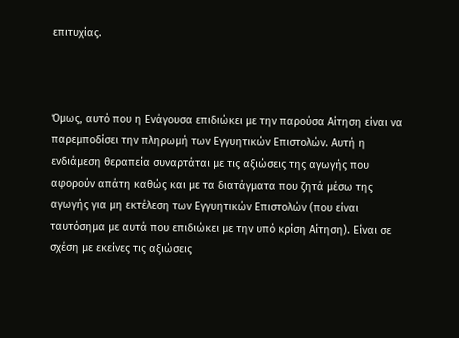επιτυχίας.



Όμως, αυτό που η Ενάγουσα επιδιώκει με την παρούσα Αίτηση είναι να παρεμποδίσει την πληρωμή των Εγγυητικών Επιστολών. Αυτή η ενδιάμεση θεραπεία συναρτάται με τις αξιώσεις της αγωγής που αφορούν απάτη καθώς και με τα διατάγματα που ζητά μέσω της αγωγής για μη εκτέλεση των Εγγυητικών Επιστολών (που είναι ταυτόσημα με αυτά που επιδιώκει με την υπό κρίση Αίτηση). Είναι σε σχέση με εκείνες τις αξιώσεις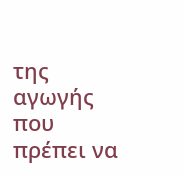της αγωγής που πρέπει να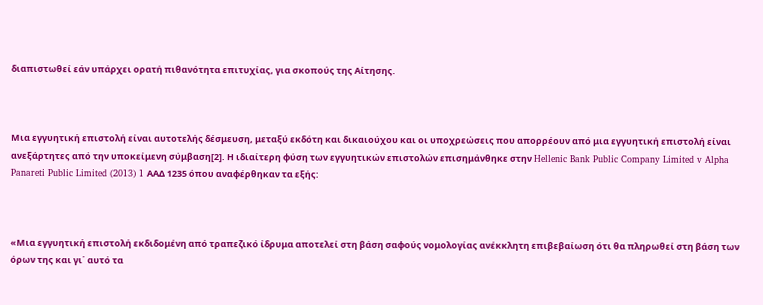διαπιστωθεί εάν υπάρχει ορατή πιθανότητα επιτυχίας, για σκοπούς της Αίτησης.



Μια εγγυητική επιστολή είναι αυτοτελής δέσμευση, μεταξύ εκδότη και δικαιούχου και οι υποχρεώσεις που απορρέουν από μια εγγυητική επιστολή είναι ανεξάρτητες από την υποκείμενη σύμβαση[2]. Η ιδιαίτερη φύση των εγγυητικών επιστολών επισημάνθηκε στην Hellenic Bank Public Company Limited v Alpha Panareti Public Limited (2013) 1 ΑΑΔ 1235 όπου αναφέρθηκαν τα εξής:



«Μια εγγυητική επιστολή εκδιδομένη από τραπεζικό ίδρυμα αποτελεί στη βάση σαφούς νομολογίας ανέκκλητη επιβεβαίωση ότι θα πληρωθεί στη βάση των όρων της και γι΄ αυτό τα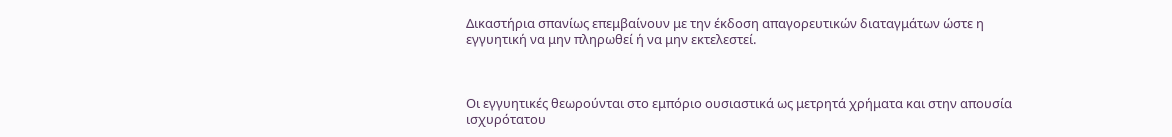Δικαστήρια σπανίως επεμβαίνουν με την έκδοση απαγορευτικών διαταγμάτων ώστε η εγγυητική να μην πληρωθεί ή να μην εκτελεστεί.



Οι εγγυητικές θεωρούνται στο εμπόριο ουσιαστικά ως μετρητά χρήματα και στην απουσία ισχυρότατου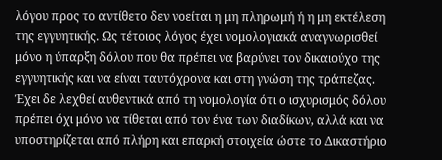λόγου προς το αντίθετο δεν νοείται η μη πληρωμή ή η μη εκτέλεση της εγγυητικής. Ως τέτοιος λόγος έχει νομολογιακά αναγνωρισθεί μόνο η ύπαρξη δόλου που θα πρέπει να βαρύνει τον δικαιούχο της εγγυητικής και να είναι ταυτόχρονα και στη γνώση της τράπεζας. Έχει δε λεχθεί αυθεντικά από τη νομολογία ότι ο ισχυρισμός δόλου πρέπει όχι μόνο να τίθεται από τον ένα των διαδίκων, αλλά και να υποστηρίζεται από πλήρη και επαρκή στοιχεία ώστε το Δικαστήριο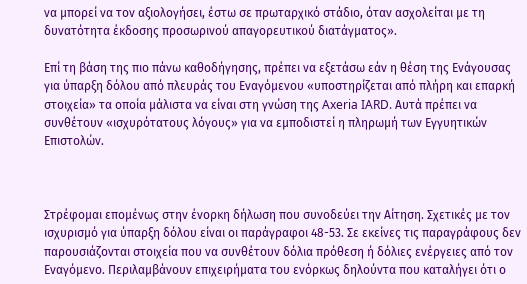να μπορεί να τον αξιολογήσει, έστω σε πρωταρχικό στάδιο, όταν ασχολείται με τη δυνατότητα έκδοσης προσωρινού απαγορευτικού διατάγματος».

Επί τη βάση της πιο πάνω καθοδήγησης, πρέπει να εξετάσω εάν η θέση της Ενάγουσας για ύπαρξη δόλου από πλευράς του Εναγόμενου «υποστηρίζεται από πλήρη και επαρκή στοιχεία» τα οποία μάλιστα να είναι στη γνώση της Axeria IARD. Αυτά πρέπει να συνθέτουν «ισχυρότατους λόγους» για να εμποδιστεί η πληρωμή των Εγγυητικών Επιστολών.



Στρέφομαι επομένως στην ένορκη δήλωση που συνοδεύει την Αίτηση. Σχετικές με τον ισχυρισμό για ύπαρξη δόλου είναι οι παράγραφοι 48-53. Σε εκείνες τις παραγράφους δεν παρουσιάζονται στοιχεία που να συνθέτουν δόλια πρόθεση ή δόλιες ενέργειες από τον Εναγόμενο. Περιλαμβάνουν επιχειρήματα του ενόρκως δηλούντα που καταλήγει ότι ο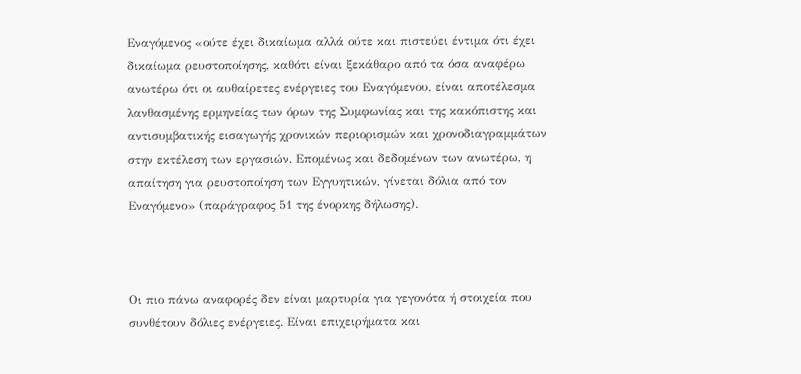Εναγόμενος «ούτε έχει δικαίωμα αλλά ούτε και πιστεύει έντιμα ότι έχει δικαίωμα ρευστοποίησης, καθότι είναι ξεκάθαρο από τα όσα αναφέρω ανωτέρω ότι οι αυθαίρετες ενέργειες του Εναγόμενου, είναι αποτέλεσμα λανθασμένης ερμηνείας των όρων της Συμφωνίας και της κακόπιστης και αντισυμβατικής εισαγωγής χρονικών περιορισμών και χρονοδιαγραμμάτων στην εκτέλεση των εργασιών. Επομένως και δεδομένων των ανωτέρω, η απαίτηση για ρευστοποίηση των Εγγυητικών, γίνεται δόλια από τον Εναγόμενο» (παράγραφος 51 της ένορκης δήλωσης).



Οι πιο πάνω αναφορές δεν είναι μαρτυρία για γεγονότα ή στοιχεία που συνθέτουν δόλιες ενέργειες. Είναι επιχειρήματα και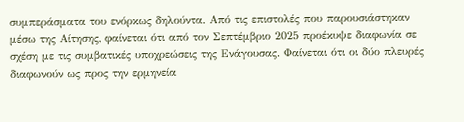συμπεράσματα του ενόρκως δηλούντα. Από τις επιστολές που παρουσιάστηκαν μέσω της Αίτησης, φαίνεται ότι από τον Σεπτέμβριο 2025 προέκυψε διαφωνία σε σχέση με τις συμβατικές υποχρεώσεις της Ενάγουσας. Φαίνεται ότι οι δύο πλευρές διαφωνούν ως προς την ερμηνεία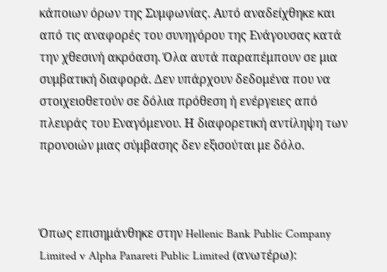κάποιων όρων της Συμφωνίας. Αυτό αναδείχθηκε και από τις αναφορές του συνηγόρου της Ενάγουσας κατά την χθεσινή ακρόαση. Όλα αυτά παραπέμπουν σε μια συμβατική διαφορά. Δεν υπάρχουν δεδομένα που να στοιχειοθετούν σε δόλια πρόθεση ή ενέργειες από πλευράς του Εναγόμενου. Η διαφορετική αντίληψη των προνοιών μιας σύμβασης δεν εξισούται με δόλο.



Όπως επισημάνθηκε στην Hellenic Bank Public Company Limited v Alpha Panareti Public Limited (ανωτέρω):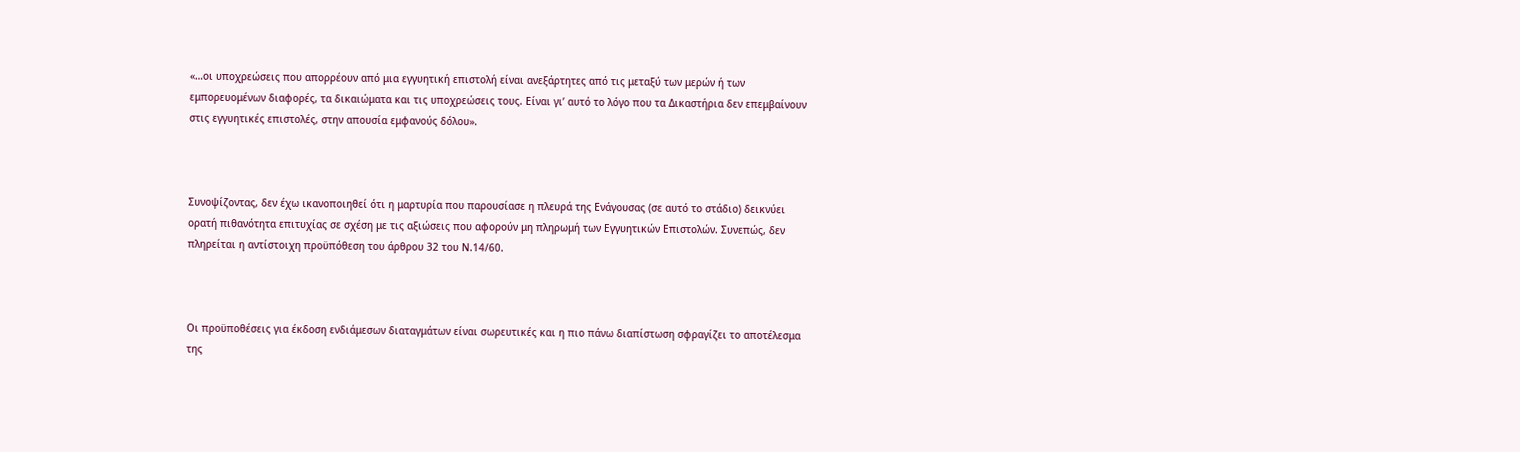«…οι υποχρεώσεις που απορρέουν από μια εγγυητική επιστολή είναι ανεξάρτητες από τις μεταξύ των μερών ή των εμπορευομένων διαφορές, τα δικαιώματα και τις υποχρεώσεις τους. Είναι γι’ αυτό το λόγο που τα Δικαστήρια δεν επεμβαίνουν στις εγγυητικές επιστολές, στην απουσία εμφανούς δόλου».



Συνοψίζοντας, δεν έχω ικανοποιηθεί ότι η μαρτυρία που παρουσίασε η πλευρά της Ενάγουσας (σε αυτό το στάδιο) δεικνύει ορατή πιθανότητα επιτυχίας σε σχέση με τις αξιώσεις που αφορούν μη πληρωμή των Εγγυητικών Επιστολών. Συνεπώς, δεν πληρείται η αντίστοιχη προϋπόθεση του άρθρου 32 του Ν.14/60.



Οι προϋποθέσεις για έκδοση ενδιάμεσων διαταγμάτων είναι σωρευτικές και η πιο πάνω διαπίστωση σφραγίζει το αποτέλεσμα της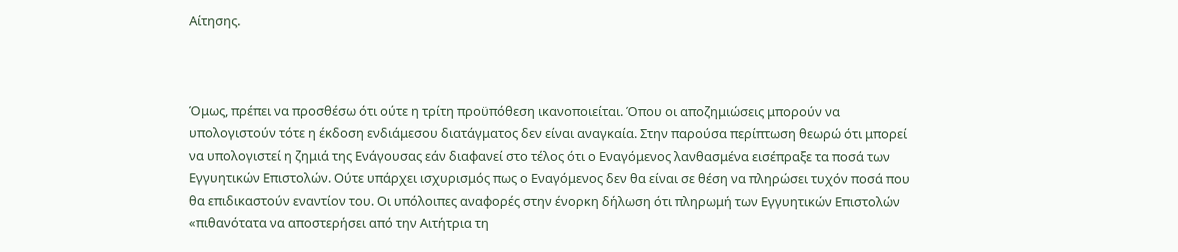Αίτησης.



Όμως, πρέπει να προσθέσω ότι ούτε η τρίτη προϋπόθεση ικανοποιείται. Όπου οι αποζημιώσεις μπορούν να υπολογιστούν τότε η έκδοση ενδιάμεσου διατάγματος δεν είναι αναγκαία. Στην παρούσα περίπτωση θεωρώ ότι μπορεί να υπολογιστεί η ζημιά της Ενάγουσας εάν διαφανεί στο τέλος ότι ο Εναγόμενος λανθασμένα εισέπραξε τα ποσά των Εγγυητικών Επιστολών. Ούτε υπάρχει ισχυρισμός πως ο Εναγόμενος δεν θα είναι σε θέση να πληρώσει τυχόν ποσά που θα επιδικαστούν εναντίον του. Οι υπόλοιπες αναφορές στην ένορκη δήλωση ότι πληρωμή των Εγγυητικών Επιστολών «πιθανότατα να αποστερήσει από την Αιτήτρια τη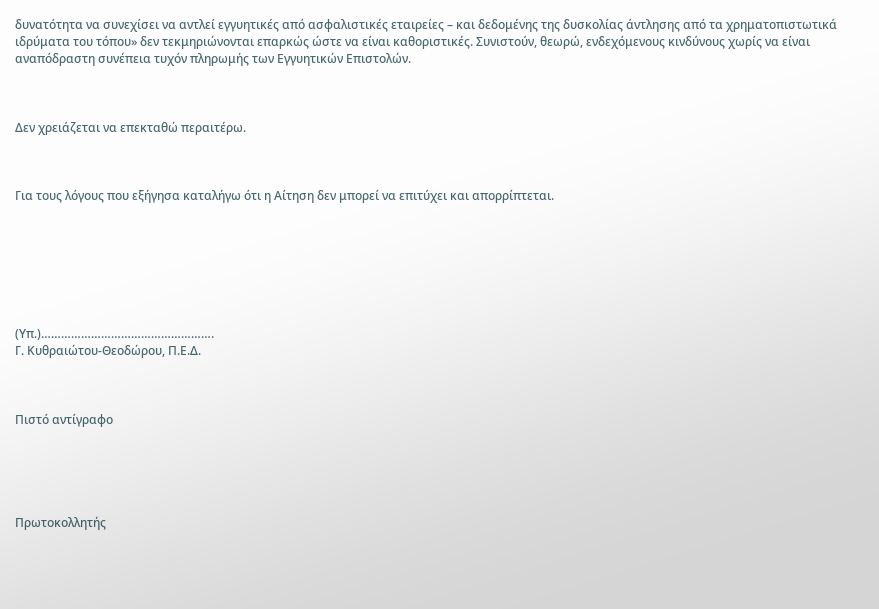δυνατότητα να συνεχίσει να αντλεί εγγυητικές από ασφαλιστικές εταιρείες – και δεδομένης της δυσκολίας άντλησης από τα χρηματοπιστωτικά ιδρύματα του τόπου» δεν τεκμηριώνονται επαρκώς ώστε να είναι καθοριστικές. Συνιστούν, θεωρώ, ενδεχόμενους κινδύνους χωρίς να είναι αναπόδραστη συνέπεια τυχόν πληρωμής των Εγγυητικών Επιστολών.



Δεν χρειάζεται να επεκταθώ περαιτέρω.



Για τους λόγους που εξήγησα καταλήγω ότι η Αίτηση δεν μπορεί να επιτύχει και απορρίπτεται.







(Υπ.)…………………………………………….
Γ. Κυθραιώτου-Θεοδώρου, Π.Ε.Δ.



Πιστό αντίγραφο





Πρωτοκολλητής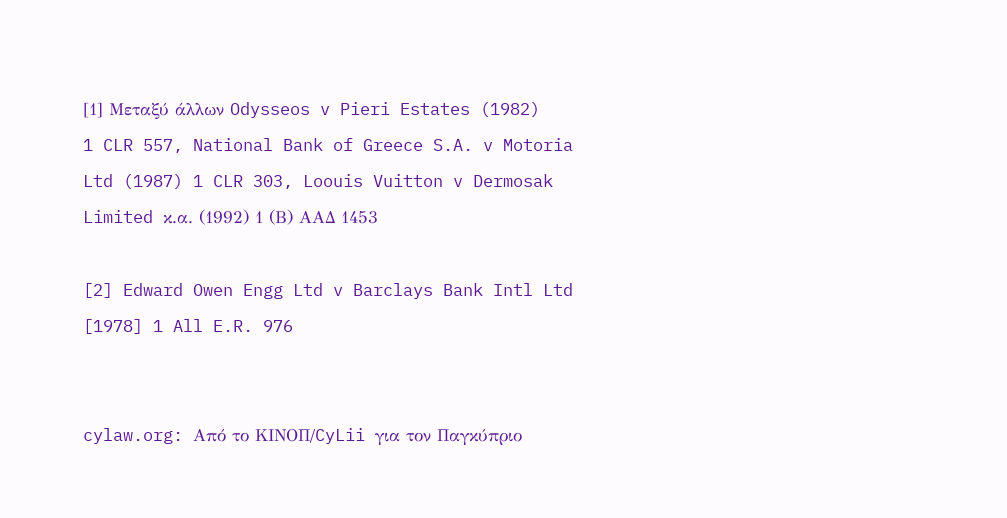[1] Μεταξύ άλλων Odysseos v Pieri Estates (1982) 1 CLR 557, National Bank of Greece S.A. v Motoria Ltd (1987) 1 CLR 303, Loouis Vuitton v Dermosak Limited κ.α. (1992) 1 (Β) ΑΑΔ 1453

[2] Edward Owen Engg Ltd v Barclays Bank Intl Ltd [1978] 1 All E.R. 976


cylaw.org: Από το ΚΙΝOΠ/CyLii για τον Παγκύπριο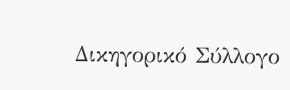Δικηγορικό Σύλλογο